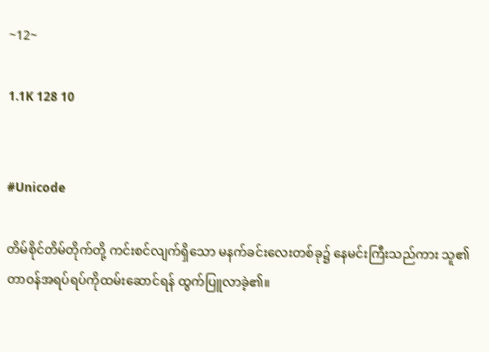~12~

1.1K 128 10


#Unicode

တိမ်စိုင်တိမ်တိုက်တို့ ကင်းစင်လျက်ရှိသော မနက်ခင်းလေးတစ်ခု၌ နေမင်းကြီးသည်ကား သူ၏ တာဝန်အရပ်ရပ်ကိုထမ်းဆောင်ရန် ထွက်ပြူလာခဲ့၏။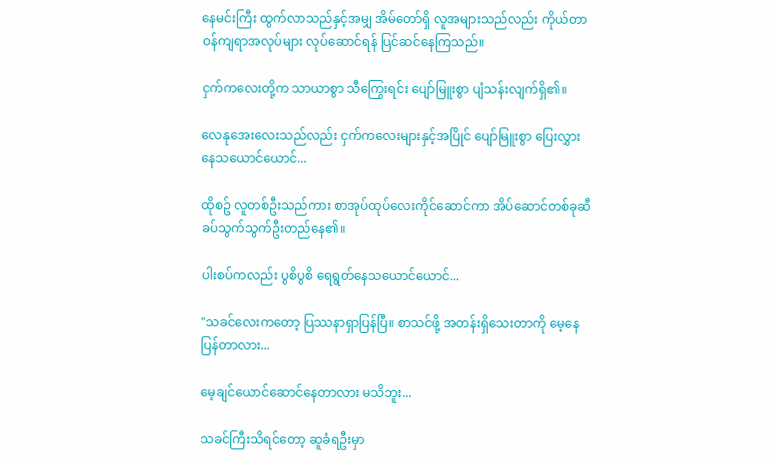နေမင်းကြီး ထွက်လာသည်နှင့်အမျှ အိမ်တော်ရှိ လူအများသည်လည်း ကိုယ်တာဝန်ကျရာအလုပ်များ လုပ်ဆောင်ရန် ပြင်ဆင်နေကြသည်။

ငှက်ကလေးတို့က သာယာစွာ သီကြွေးရင်း ပျော်မြူးစွာ ပျံသန်းလျက်ရှိ၏။

လေနုအေးလေးသည်လည်း ငှက်ကလေးများနှင့်အပြိုင် ပျော်မြူးစွာ ပြေးလွှားနေသယောင်ယောင်...

ထိုစဥ် လူတစ်ဦးသည်ကား စာအုပ်ထုပ်လေးကိုင်ဆောင်ကာ အိပ်ဆောင်တစ်ခုဆီ ခပ်သွက်သွက်ဦးတည်နေ၏။

ပါးစပ်ကလည်း ပွစိပွစိ ရေရွတ်နေသယောင်ယောင်...

"သခင်လေးကတော့ ပြဿနာရှာပြန်ပြီ။ စာသင်ဖို့ အတန်းရှိသေးတာကို မေ့နေပြန်တာလား...

မေ့ချင်ယောင်ဆောင်နေတာလား မသိဘူး...

သခင်ကြီးသိရင်တော့ ဆူခံရဦးမှာ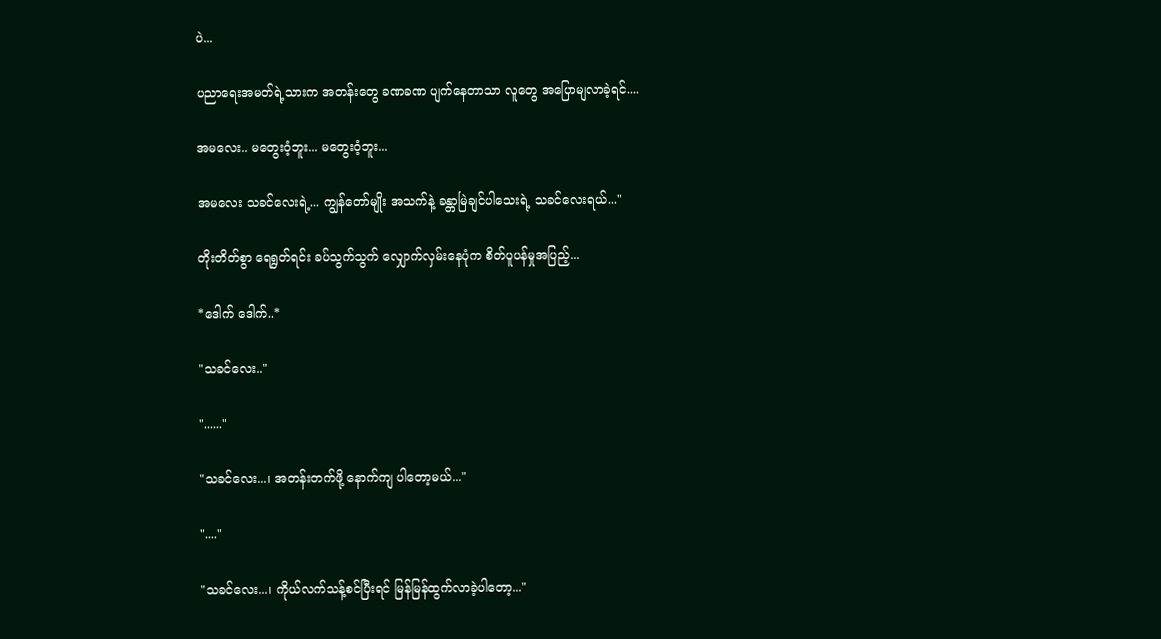ပဲ...

ပညာရေးအမတ်ရဲ့သားက အတန်းတွေ ခဏခဏ ပျက်နေတာသာ လူတွေ အပြောမျလာခဲ့ရင်....

အမလေး.. မတွေးဝံ့ဘူး... မတွေးဝံ့ဘူး...

အမလေး သခင်လေးရဲ့... ကျွန်တော်မျိုး အသက်နဲ့ ခန္တာမြဲချင်ပါသေးရဲ့ သခင်လေးရယ်..."

တိုးတိတ်စွာ ရေရွတ်ရင်း ခပ်သွက်သွက် လျှောက်လှမ်းနေပုံက စိတ်ပူပန်မှုအပြည့်...

*ဒေါက် ဒေါက်..*

"သခင်လေး.."

"......"

"သခင်လေး...၊ အတန်းတက်ဖို့ နောက်ကျ ပါတော့မယ်..."

"...."

"သခင်လေး...၊ ကိုယ်လက်သန့်စင်ပြီးရင် မြန်မြန်ထွက်လာခဲ့ပါတော့..."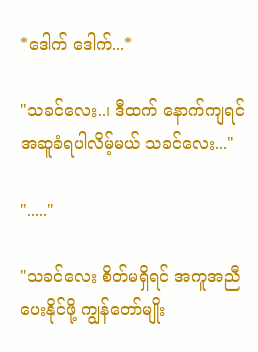*ဒေါက် ဒေါက်...*

"သခင်လေး..၊ ဒီထက် နောက်ကျရင် အဆူခံရပါလိမ့်မယ် သခင်လေး..."

"....."

"သခင်လေး စိတ်မရှိရင် အကူအညီပေးနိုင်ဖို့ ကျွန်တော်မျိုး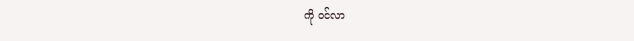ကို ဝင်လာ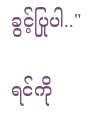ခွင့်ပြုပါ.."

ရင်ကို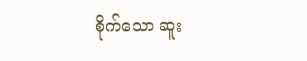စိုက်သော ဆူး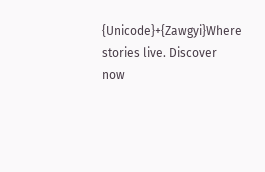{Unicode}+{Zawgyi}Where stories live. Discover now